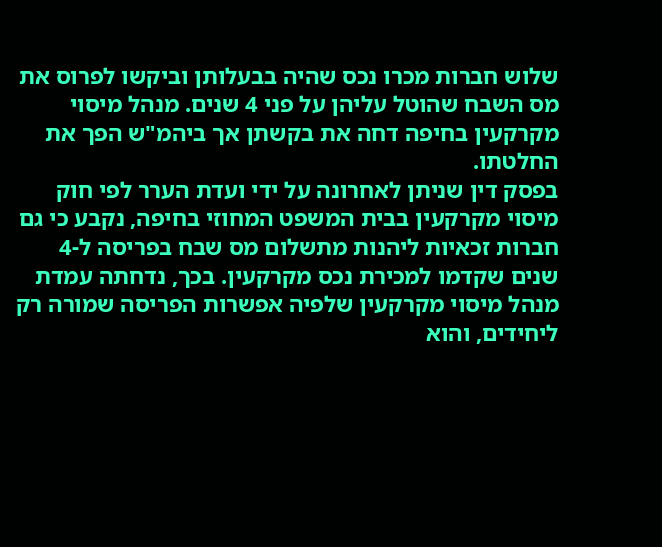שלוש חברות מכרו נכס שהיה בבעלותן וביקשו לפרוס את מס השבח שהוטל עליהן על פני 4 שנים. מנהל מיסוי מקרקעין בחיפה דחה את בקשתן אך ביהמ"ש הפך את החלטתו.
בפסק דין שניתן לאחרונה על ידי ועדת הערר לפי חוק מיסוי מקרקעין בבית המשפט המחוזי בחיפה, נקבע כי גם חברות זכאיות ליהנות מתשלום מס שבח בפריסה ל-4 שנים שקדמו למכירת נכס מקרקעין. בכך, נדחתה עמדת מנהל מיסוי מקרקעין שלפיה אפשרות הפריסה שמורה רק ליחידים, והוא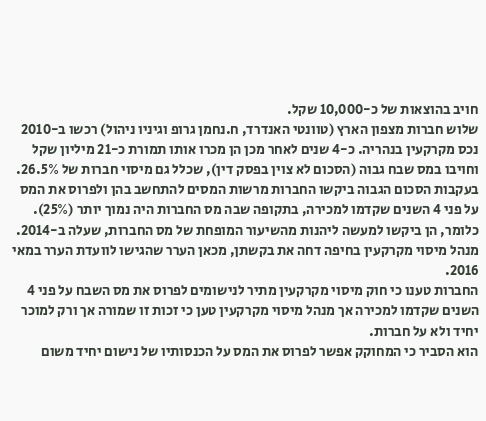חויב בהוצאות של כ-10,000 שקל.
שלוש חברות מצפון הארץ (טוונטי האנדרד, ח.נחמן גרופ וגיניו ניהול) רכשו ב-2010 נכס מקרקעין בנהריה. כ-4 שנים לאחר מכן הן מכרו אותו תמורת כ-21 מיליון שקל וחויבו במס שבח גבוה (הסכום לא צוין בפסק דין), שכלל גם מיסוי חברות של 26.5%.
בעקבות הסכום הגבוה ביקשו החברות מרשות המסים להתחשב בהן ולפרוס את המס על פני 4 השנים שקדמו למכירה, בתקופה שבה מס החברות היה נמוך יותר (25%). כלומר, הן ביקשו למעשה ליהנות מהשיעור המופחת של מס החברות, שעלה ב-2014.
מנהל מיסוי מקרקעין בחיפה דחה את בקשתן, מכאן הערר שהגישו לוועדת הערר במאי 2016.
החברות טענו כי חוק מיסוי מקרקעין מתיר לנישומים לפרוס את מס השבח על פני 4 השנים שקדמו למכירה אך מנהל מיסוי מקרקעין טען כי זכות זו שמורה אך ורק למוכר יחיד ולא על חברות.
הוא הסביר כי המחוקק אפשר לפרוס את המס על הכנסותיו של נישום יחיד משום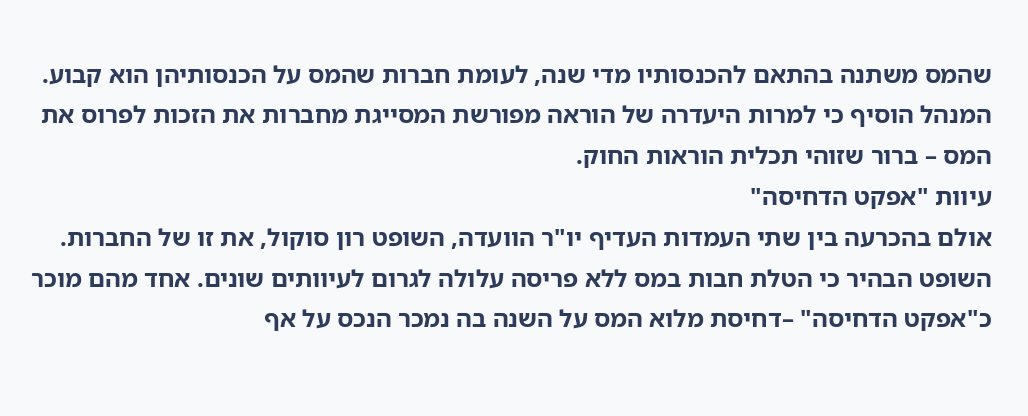שהמס משתנה בהתאם להכנסותיו מדי שנה, לעומת חברות שהמס על הכנסותיהן הוא קבוע.
המנהל הוסיף כי למרות היעדרה של הוראה מפורשת המסייגת מחברות את הזכות לפרוס את המס – ברור שזוהי תכלית הוראות החוק.
עיוות "אפקט הדחיסה"
אולם בהכרעה בין שתי העמדות העדיף יו"ר הוועדה, השופט רון סוקול, את זו של החברות. השופט הבהיר כי הטלת חבות במס ללא פריסה עלולה לגרום לעיוותים שונים. אחד מהם מוכר כ"אפקט הדחיסה" –דחיסת מלוא המס על השנה בה נמכר הנכס על אף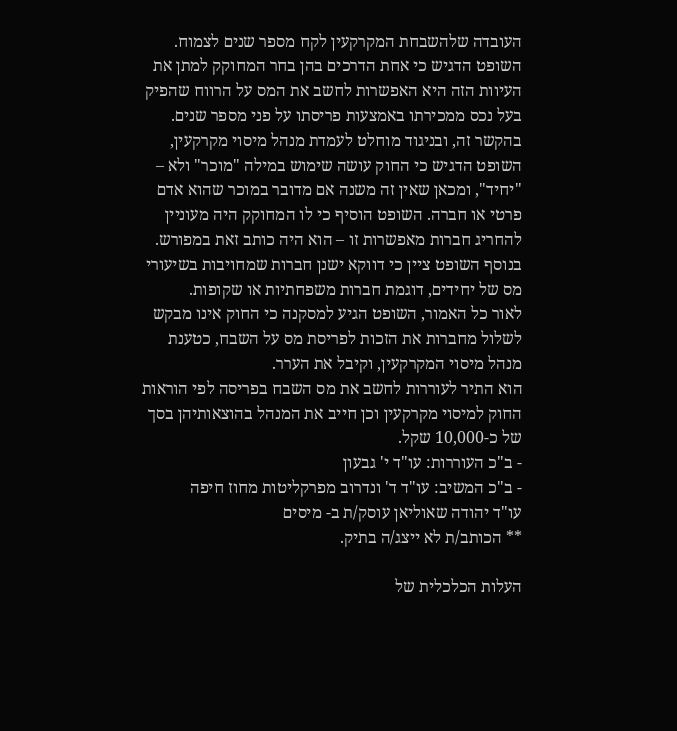העובדה שלהשבחת המקרקעין לקח מספר שנים לצמוח.
השופט הדגיש כי אחת הדרכים בהן בחר המחוקק למתן את העיוות הזה היא האפשרות לחשב את המס על הרווח שהפיק בעל נכס ממכירתו באמצעות פריסתו על פני מספר שנים.
בהקשר זה, ובניגוד מוחלט לעמדת מנהל מיסוי מקרקעין, השופט הדגיש כי החוק עושה שימוש במילה "מוכר" ולא – "יחיד", ומכאן שאין זה משנה אם מדובר במוכר שהוא אדם פרטי או חברה. השופט הוסיף כי לו המחוקק היה מעוניין להחריג חברות מאפשרות זו – הוא היה כותב זאת במפורש.
בנוסף השופט ציין כי דווקא ישנן חברות שמחויבות בשיעורי מס של יחידים, דוגמת חברות משפחתיות או שקופות.
לאור כל האמור, השופט הגיע למסקנה כי החוק אינו מבקש לשלול מחברות את הזכות לפריסת מס על השבח, כטענת מנהל מיסוי המקרקעין, וקיבל את הערר.
הוא התיר לעוררות לחשב את מס השבח בפריסה לפי הוראות החוק למיסוי מקרקעין וכן חייב את המנהל בהוצאותיהן בסך של כ-10,000 שקל.
- ב"כ העוררות: עו"ד י' גבעון
- ב"כ המשיב: עו"ד ד' ונדרוב מפרקליטות מחוז חיפה
עו"ד יהודה שאוליאן עוסק/ת ב- מיסים
** הכותב/ת לא ייצג/ה בתיק.

העלות הכלכלית של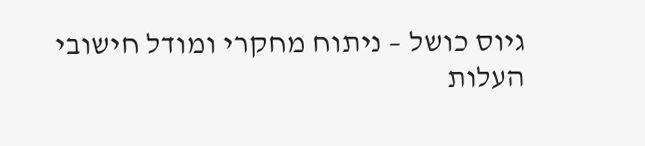גיוס כושל – ניתוח מחקרי ומודל חישובי
העלות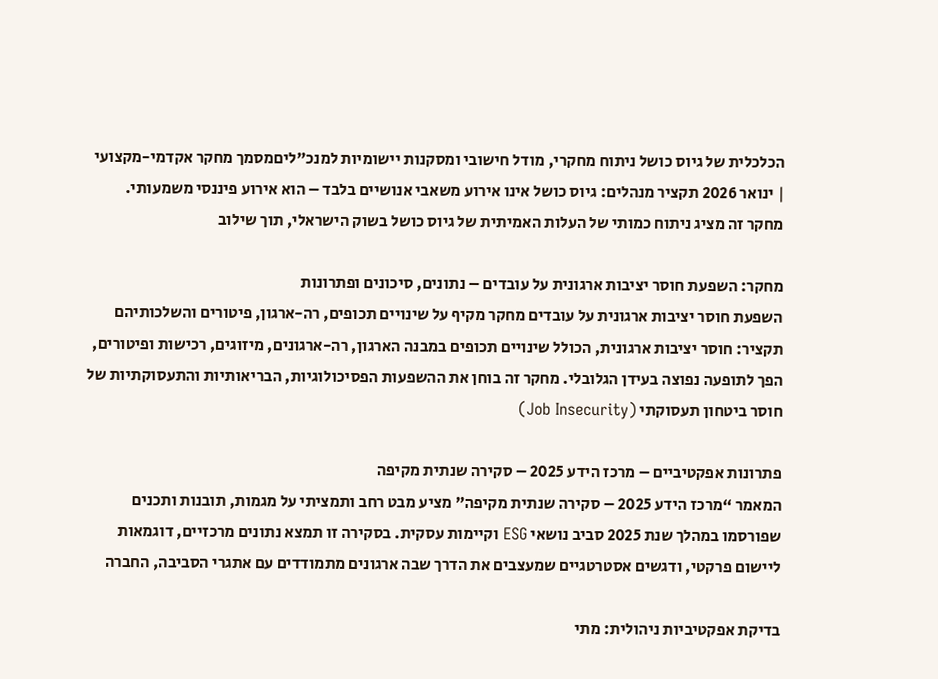הכלכלית של גיוס כושל ניתוח מחקרי, מודל חישובי ומסקנות יישומיות למנכ"ליםמסמך מחקר אקדמי-מקצועי | ינואר 2026 תקציר מנהלים: גיוס כושל אינו אירוע משאבי אנושיים בלבד – הוא אירוע פיננסי משמעותי. מחקר זה מציג ניתוח כמותי של העלות האמיתית של גיוס כושל בשוק הישראלי, תוך שילוב

מחקר: השפעת חוסר יציבות ארגונית על עובדים – נתונים, סיכונים ופתרונות
השפעת חוסר יציבות ארגונית על עובדים מחקר מקיף על שינויים תכופים, רה-ארגון, פיטורים והשלכותיהם תקציר: חוסר יציבות ארגונית, הכולל שינויים תכופים במבנה הארגון, רה-ארגונים, מיזוגים, רכישות ופיטורים, הפך לתופעה נפוצה בעידן הגלובלי. מחקר זה בוחן את ההשפעות הפסיכולוגיות, הבריאותיות והתעסוקתיות של חוסר ביטחון תעסוקתי (Job Insecurity)

פתרונות אפקטיביים – מרכז הידע 2025 – סקירה שנתית מקיפה
המאמר “מרכז הידע 2025 – סקירה שנתית מקיפה” מציע מבט רחב ותמציתי על מגמות, תובנות ותכנים שפורסמו במהלך שנת 2025 סביב נושאי ESG וקיימות עסקית. בסקירה זו תמצא נתונים מרכזיים, דוגמאות ליישום פרקטי, ודגשים אסטרטגיים שמעצבים את הדרך שבה ארגונים מתמודדים עם אתגרי הסביבה, החברה

בדיקת אפקטיביות ניהולית: מתי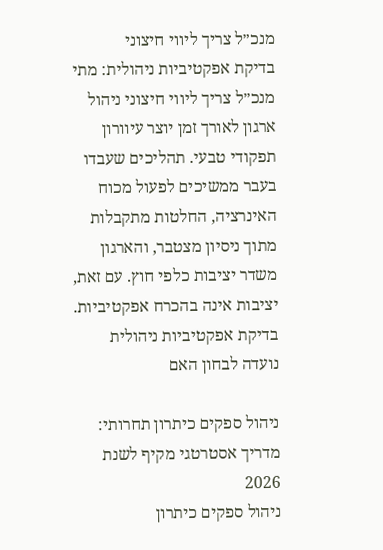מנכ״ל צריך ליווי חיצוני
בדיקת אפקטיביות ניהולית: מתי מנכ״ל צריך ליווי חיצוני ניהול ארגון לאורך זמן יוצר עיוורון תפקודי טבעי. תהליכים שעבדו בעבר ממשיכים לפעול מכוח האינרציה, החלטות מתקבלות מתוך ניסיון מצטבר, והארגון משדר יציבות כלפי חוץ. עם זאת, יציבות אינה בהכרח אפקטיביות. בדיקת אפקטיביות ניהולית נועדה לבחון האם

ניהול ספקים כיתרון תחרותי: מדריך אסטרטגי מקיף לשנת 2026
ניהול ספקים כיתרון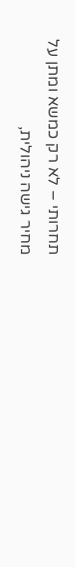תחרותי – לא רק כמשא ומתן על מחיר גישה ניהולית,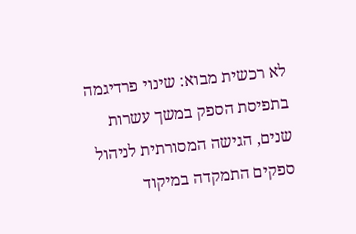לא רכשית מבוא: שינוי פרדיגמה בתפיסת הספק במשך עשרות שנים, הגישה המסורתית לניהול ספקים התמקדה במיקוד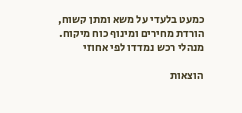כמעט בלעדי על משא ומתן קשוח, הורדת מחירים ומינוף כוח מיקוח. מנהלי רכש נמדדו לפי אחוזי

הוצאות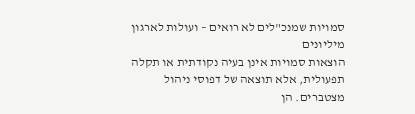סמויות שמנכ"לים לא רואים – ועולות לארגון מיליונים
הוצאות סמויות אינן בעיה נקודתית או תקלה תפעולית, אלא תוצאה של דפוסי ניהול מצטברים. הן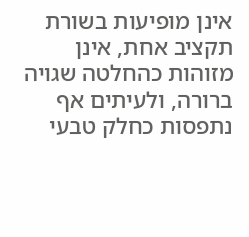אינן מופיעות בשורת תקציב אחת, אינן מזוהות כהחלטה שגויה ברורה, ולעיתים אף נתפסות כחלק טבעי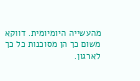מהעשייה היומיומית. דווקא משום כך הן מסוכנות כל כך לארגון.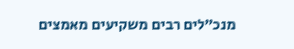מנכ״לים רבים משקיעים מאמצים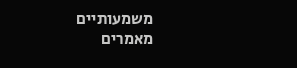משמעותיים
מאמרים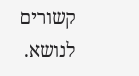קשורים לנושא.